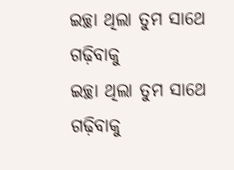ଇଚ୍ଛା ଥିଲା ତୁମ ସାଥେ ଗଢ଼ିବାକୁ
ଇଚ୍ଛା ଥିଲା ତୁମ ସାଥେ ଗଢ଼ିବାକୁ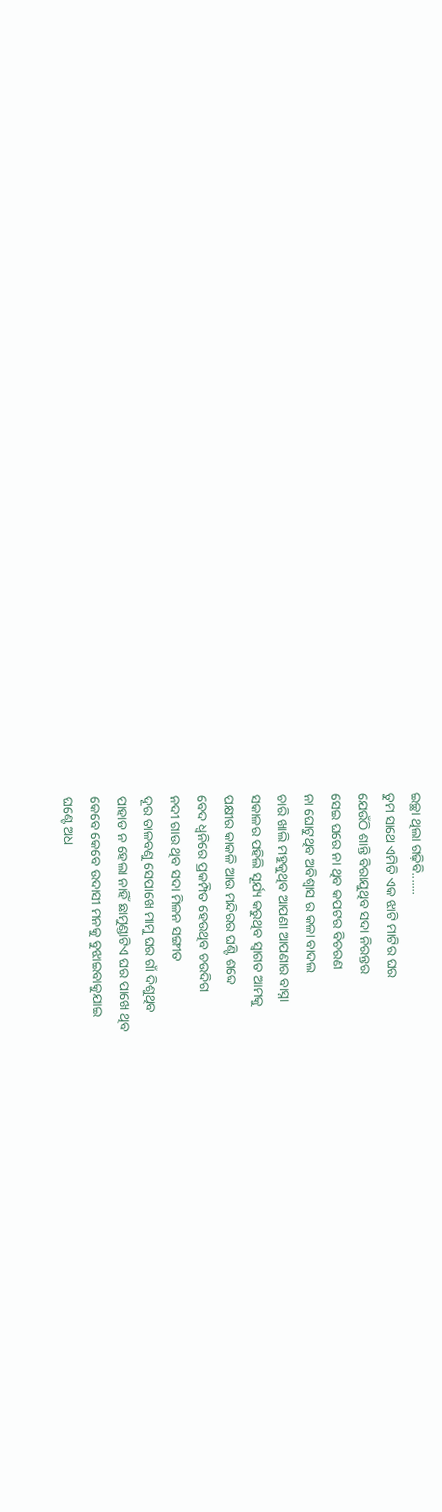ଇଚ୍ଛା ଥିଲା ଗଢ଼ିବି.......
ତୁମ ସାଥେ ଏମିତି ଏକ ଝାଟି ମାଟିର ଘର
ଯେଉଁଠି ଶାନ୍ତି ବିରାଯୁଥିବ ସଦା ନିରନ୍ତର
ସେଇ ଘରେ ନା ଥିବ କପଟର ବିଚରଣ
ନା ଘୋଟୁଥିବ ଅବିଶ୍ୱାସ ର କଳା ବାଦଲ
ଚାରି ଖାଲି ମହୁକୁଥିବ ଆପଣା ଆପଣାର ବାସ୍ନା
ସକାଳର ପହିଲି ସୂର୍ଯ୍ୟ କରୁଥିବ ସ୍ବାଗତ ଆମକୁ
ପକ୍ଷୀର କାକଳି ଆଉ ମନ୍ଦିରର ଘଣ୍ଟି ଶବ୍ଦେ
ବେଦ ଧ୍ବନିରେ ପ୍ରକମ୍ପିତ ହେଉଥିବ ଚଉଦିଗ
ନଦୀ ଗାଉ ଥିବ ସଦା ମିଳନ ସଙ୍ଗୀତ
ଦୂର ତାଳବଣୁ ସେପାଖେ ମାମୁ ଘର ଗାଁ ଦିଶୁଥିବ
ପାହାଡ ନ ହେଲା ନାହିଁ ଛାମୁଣ୍ଡାଟିଏ ଘର ପାଖେ ଥିବ
କେବେ କେବେ ଉଦାସୀ ମନକୁ ବୁଝାଇବାକୁଯାଇ
ଘଣ୍ଟେ ଅଧ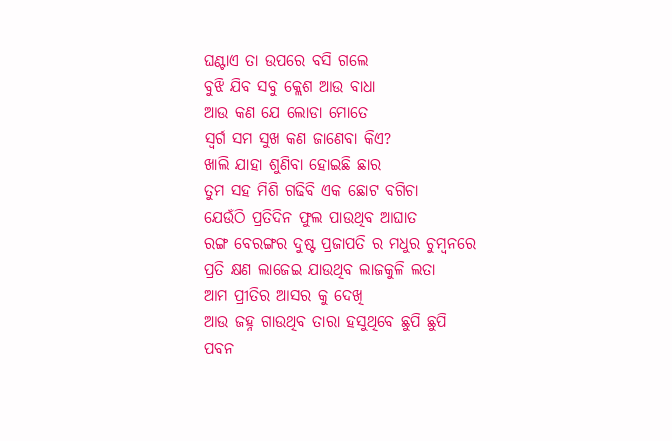ଘଣ୍ଟାଏ ତା ଉପରେ ବସି ଗଲେ
ବୁଝି ଯିବ ସବୁ କ୍ଲେଶ ଆଉ ବାଧା
ଆଉ କଣ ଯେ ଲୋଡା ମୋତେ
ସ୍ବର୍ଗ ସମ ସୁଖ କଣ ଜାଣେବା କିଏ?
ଖାଲି ଯାହା ଶୁଣିବା ହୋଇଛି ଛାର
ତୁମ ସହ ମିଶି ଗଢିବି ଏକ ଛୋଟ ବଗିଚା
ଯେଉଁଠି ପ୍ରତିଦିନ ଫୁଲ ପାଉଥିବ ଆଘାତ
ରଙ୍ଗ ବେରଙ୍ଗର ଦୁଷ୍ଟ ପ୍ରଜାପତି ର ମଧୁର ଚୁମ୍ବନରେ
ପ୍ରତି କ୍ଷଣ ଲାଜେଇ ଯାଉଥିବ ଲାଜକୁଳି ଲତା
ଆମ ପ୍ରୀତିର ଆସର କୁ ଦେଖି
ଆଉ ଜହ୍ନ ଗାଉଥିବ ତାରା ହସୁଥିବେ ଛୁପି ଛୁପି
ପବନ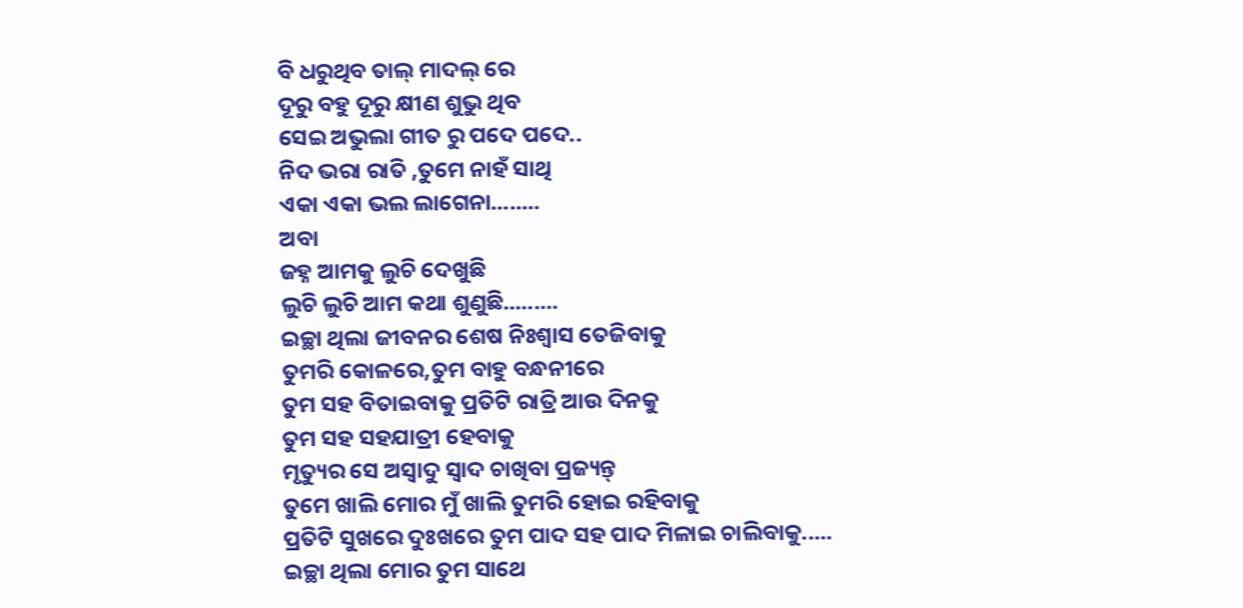ବି ଧରୁଥିବ ତାଲ୍ ମାଦଲ୍ ରେ
ଦୂରୁ ବହୁ ଦୂରୁ କ୍ଷୀଣ ଶୁଭୁ ଥିବ
ସେଇ ଅଭୁଲା ଗୀତ ରୁ ପଦେ ପଦେ..
ନିଦ ଭରା ରାତି ,ତୁମେ ନାହଁ ସାଥି
ଏକା ଏକା ଭଲ ଲାଗେନା........
ଅବା
ଜହ୍ନ ଆମକୁ ଲୁଚି ଦେଖୁଛି
ଲୁଚି ଲୁଚି ଆମ କଥା ଶୁଣୁଛି.........
ଇଚ୍ଛା ଥିଲା ଜୀବନର ଶେଷ ନିଃଶ୍ୱାସ ତେଜିବାକୁ
ତୁମରି କୋଳରେ,ତୁମ ବାହୁ ବନ୍ଧନୀରେ
ତୁମ ସହ ବିତାଇବାକୁ ପ୍ରତିଟି ରାତ୍ରି ଆଉ ଦିନକୁ
ତୁମ ସହ ସହଯାତ୍ରୀ ହେବାକୁ
ମୃତ୍ୟୁର ସେ ଅସ୍ୱାଦୁ ସ୍ଵାଦ ଚାଖିବା ପ୍ରଜ୍ୟନ୍ତ୍
ତୁମେ ଖାଲି ମୋର ମୁଁ ଖାଲି ତୁମରି ହୋଇ ରହିବାକୁ
ପ୍ରତିଟି ସୁଖରେ ଦୁଃଖରେ ତୁମ ପାଦ ସହ ପାଦ ମିଳାଇ ଚାଲିବାକୁ.....
ଇଚ୍ଛା ଥିଲା ମୋର ତୁମ ସାଥେ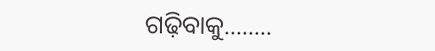ଗଢ଼ିବାକୁ........